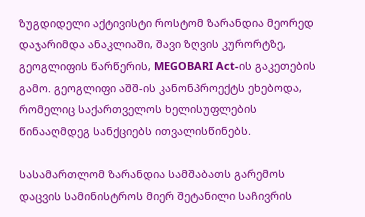ზუგდიდელი აქტივისტი როსტომ ზარანდია მეორედ დაჯარიმდა ანაკლიაში, შავი ზღვის კურორტზე, გეოგლიფის წარწერის, MEGOBARI Act-ის გაკეთების გამო. გეოგლიფი აშშ-ის კანონპროექტს ეხებოდა, რომელიც საქართველოს ხელისუფლების წინააღმდეგ სანქციებს ითვალისწინებს.

სასამართლომ ზარანდია სამშაბათს გარემოს დაცვის სამინისტროს მიერ შეტანილი საჩივრის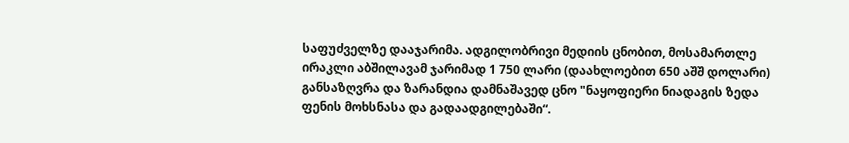საფუძველზე დააჯარიმა. ადგილობრივი მედიის ცნობით, მოსამართლე ირაკლი აბშილავამ ჯარიმად 1 750 ლარი (დაახლოებით 650 აშშ დოლარი) განსაზღვრა და ზარანდია დამნაშავედ ცნო "ნაყოფიერი ნიადაგის ზედა ფენის მოხსნასა და გადაადგილებაში“.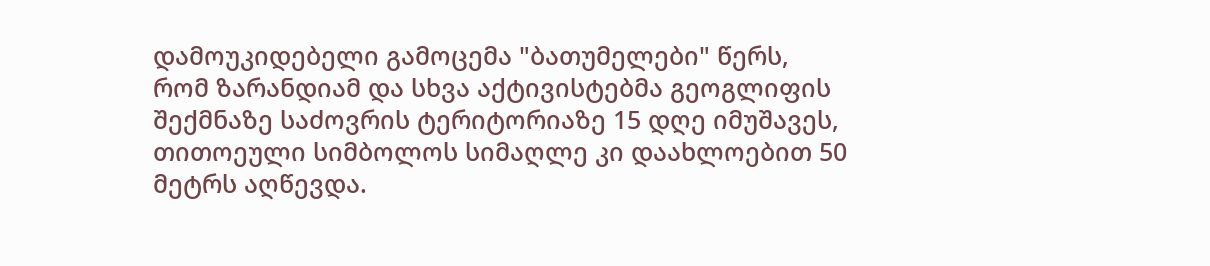დამოუკიდებელი გამოცემა "ბათუმელები" წერს, რომ ზარანდიამ და სხვა აქტივისტებმა გეოგლიფის შექმნაზე საძოვრის ტერიტორიაზე 15 დღე იმუშავეს, თითოეული სიმბოლოს სიმაღლე კი დაახლოებით 50 მეტრს აღწევდა.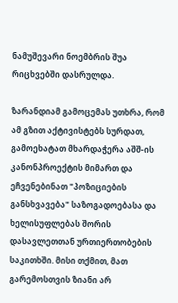ნამუშევარი ნოემბრის შუა რიცხვებში დასრულდა.

ზარანდიამ გამოცემას უთხრა, რომ ამ გზით აქტივისტებს სურდათ, გამოეხატათ მხარდაჭერა აშშ-ის კანონპროექტის მიმართ და ეჩვენებინათ "პოზიციების განსხვავება" საზოგადოებასა და ხელისუფლებას შორის დასავლეთთან ურთიერთობების საკითხში. მისი თქმით, მათ გარემოსთვის ზიანი არ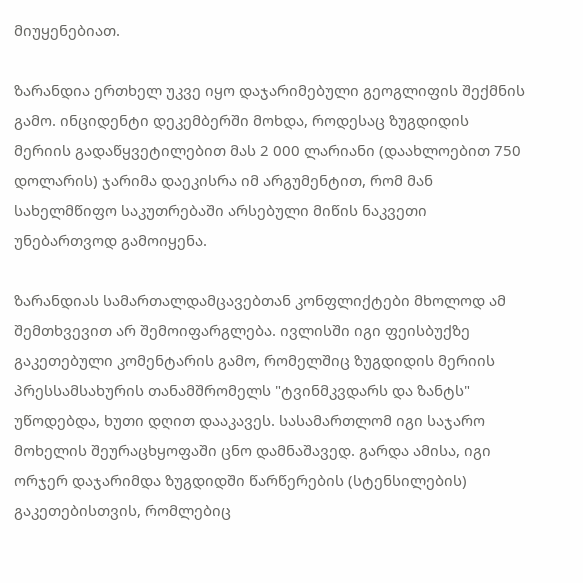მიუყენებიათ.

ზარანდია ერთხელ უკვე იყო დაჯარიმებული გეოგლიფის შექმნის გამო. ინციდენტი დეკემბერში მოხდა, როდესაც ზუგდიდის მერიის გადაწყვეტილებით მას 2 000 ლარიანი (დაახლოებით 750 დოლარის) ჯარიმა დაეკისრა იმ არგუმენტით, რომ მან სახელმწიფო საკუთრებაში არსებული მიწის ნაკვეთი უნებართვოდ გამოიყენა.

ზარანდიას სამართალდამცავებთან კონფლიქტები მხოლოდ ამ შემთხვევით არ შემოიფარგლება. ივლისში იგი ფეისბუქზე გაკეთებული კომენტარის გამო, რომელშიც ზუგდიდის მერიის პრესსამსახურის თანამშრომელს "ტვინმკვდარს და ზანტს" უწოდებდა, ხუთი დღით დააკავეს. სასამართლომ იგი საჯარო მოხელის შეურაცხყოფაში ცნო დამნაშავედ. გარდა ამისა, იგი ორჯერ დაჯარიმდა ზუგდიდში წარწერების (სტენსილების) გაკეთებისთვის, რომლებიც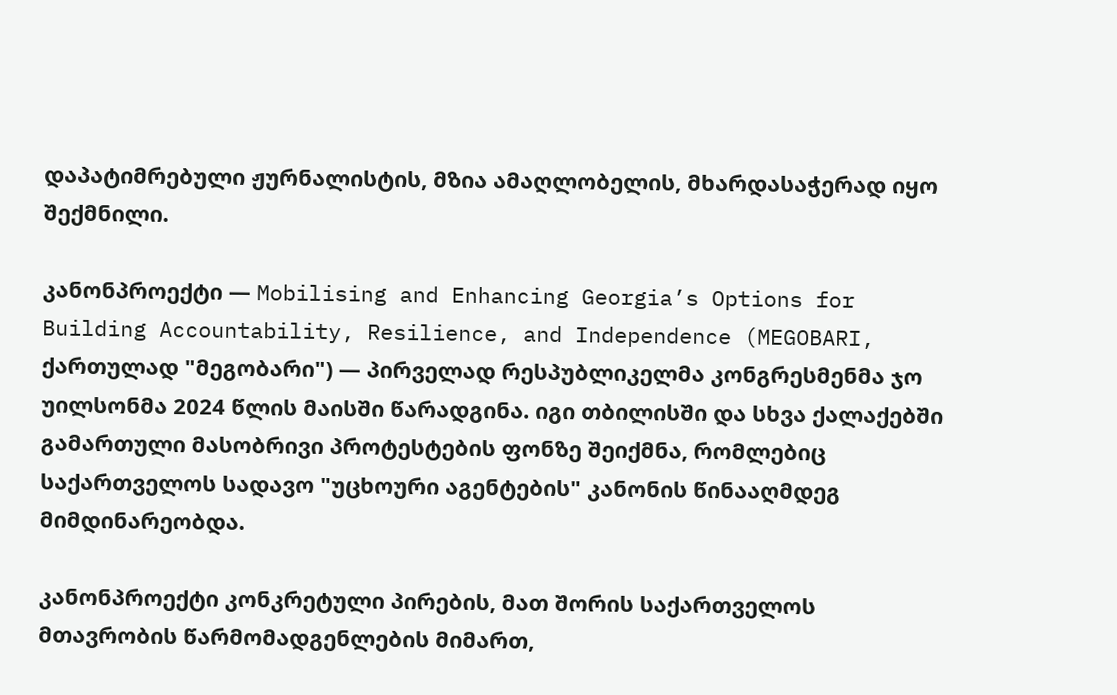დაპატიმრებული ჟურნალისტის, მზია ამაღლობელის, მხარდასაჭერად იყო შექმნილი.

კანონპროექტი — Mobilising and Enhancing Georgia’s Options for Building Accountability, Resilience, and Independence (MEGOBARI, ქართულად "მეგობარი") — პირველად რესპუბლიკელმა კონგრესმენმა ჯო უილსონმა 2024 წლის მაისში წარადგინა. იგი თბილისში და სხვა ქალაქებში გამართული მასობრივი პროტესტების ფონზე შეიქმნა, რომლებიც საქართველოს სადავო "უცხოური აგენტების" კანონის წინააღმდეგ მიმდინარეობდა.

კანონპროექტი კონკრეტული პირების, მათ შორის საქართველოს მთავრობის წარმომადგენლების მიმართ,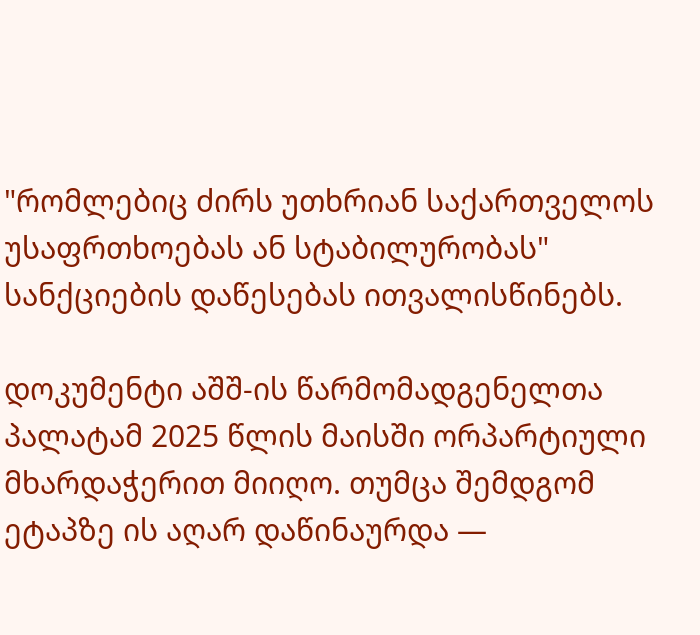"რომლებიც ძირს უთხრიან საქართველოს უსაფრთხოებას ან სტაბილურობას" სანქციების დაწესებას ითვალისწინებს.

დოკუმენტი აშშ-ის წარმომადგენელთა პალატამ 2025 წლის მაისში ორპარტიული მხარდაჭერით მიიღო. თუმცა შემდგომ ეტაპზე ის აღარ დაწინაურდა —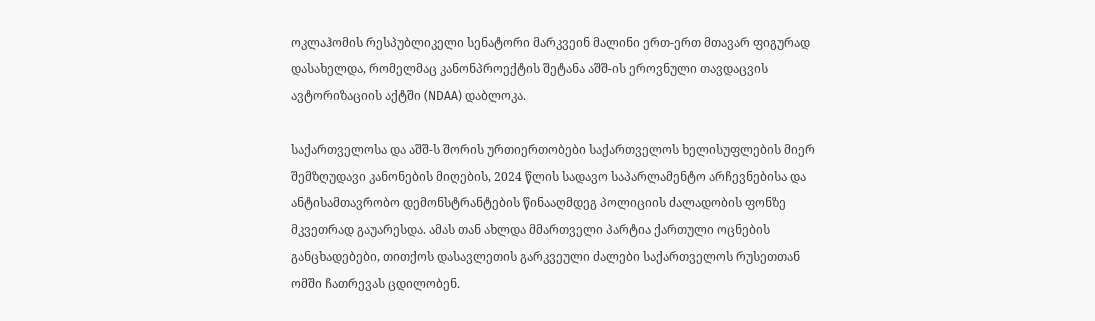ოკლაჰომის რესპუბლიკელი სენატორი მარკვეინ მალინი ერთ-ერთ მთავარ ფიგურად დასახელდა, რომელმაც კანონპროექტის შეტანა აშშ-ის ეროვნული თავდაცვის ავტორიზაციის აქტში (NDAA) დაბლოკა.

საქართველოსა და აშშ-ს შორის ურთიერთობები საქართველოს ხელისუფლების მიერ შემზღუდავი კანონების მიღების, 2024 წლის სადავო საპარლამენტო არჩევნებისა და ანტისამთავრობო დემონსტრანტების წინააღმდეგ პოლიციის ძალადობის ფონზე მკვეთრად გაუარესდა. ამას თან ახლდა მმართველი პარტია ქართული ოცნების განცხადებები, თითქოს დასავლეთის გარკვეული ძალები საქართველოს რუსეთთან ომში ჩათრევას ცდილობენ.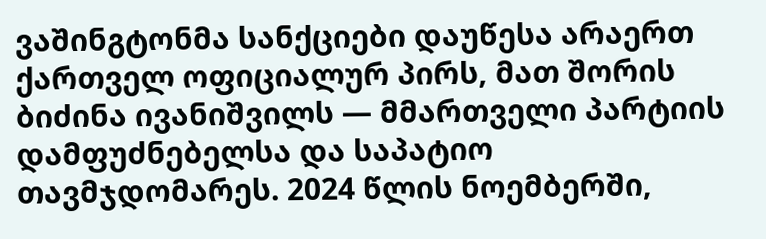ვაშინგტონმა სანქციები დაუწესა არაერთ ქართველ ოფიციალურ პირს, მათ შორის ბიძინა ივანიშვილს — მმართველი პარტიის დამფუძნებელსა და საპატიო თავმჯდომარეს. 2024 წლის ნოემბერში,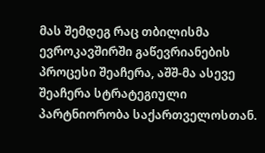მას შემდეგ რაც თბილისმა ევროკავშირში გაწევრიანების პროცესი შეაჩერა, აშშ-მა ასევე შეაჩერა სტრატეგიული პარტნიორობა საქართველოსთან.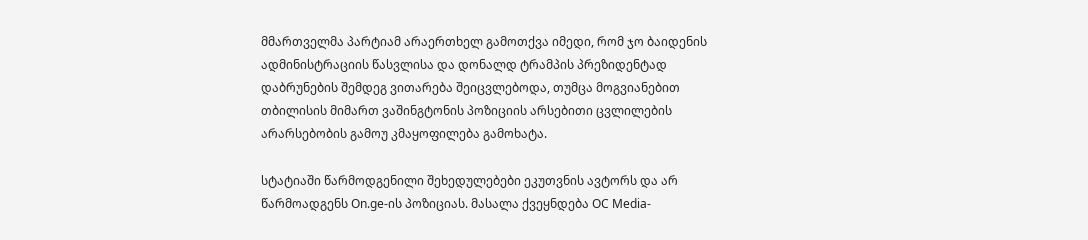მმართველმა პარტიამ არაერთხელ გამოთქვა იმედი, რომ ჯო ბაიდენის ადმინისტრაციის წასვლისა და დონალდ ტრამპის პრეზიდენტად დაბრუნების შემდეგ ვითარება შეიცვლებოდა, თუმცა მოგვიანებით თბილისის მიმართ ვაშინგტონის პოზიციის არსებითი ცვლილების არარსებობის გამოუ კმაყოფილება გამოხატა.

სტატიაში წარმოდგენილი შეხედულებები ეკუთვნის ავტორს და არ წარმოადგენს On.ge-ის პოზიციას. მასალა ქვეყნდება OC Media-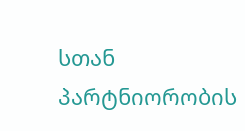სთან პარტნიორობის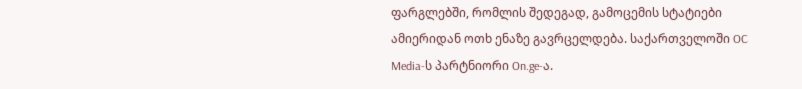ფარგლებში, რომლის შედეგად, გამოცემის სტატიები ამიერიდან ოთხ ენაზე გავრცელდება. საქართველოში OC Media-ს პარტნიორი On.ge-ა.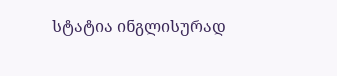სტატია ინგლისურად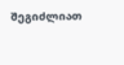შეგიძლიათ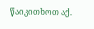წაიკითხოთ აქ.